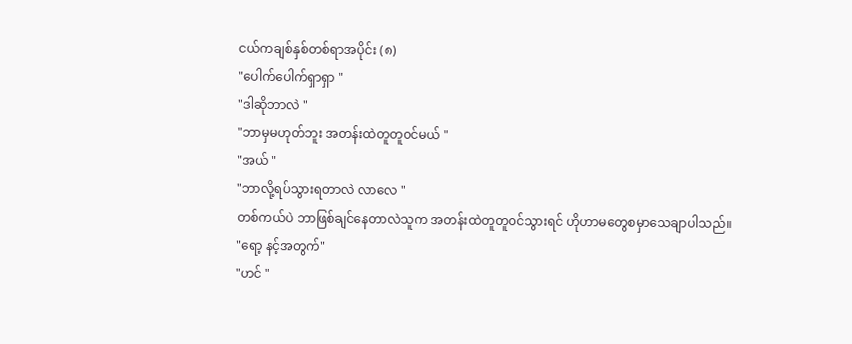ငယ်ကချစ်နှစ်တစ်ရာအပိုင်း (၈)
"ပေါက်ပေါက်ရှာရှာ "
"ဒါဆိုဘာလဲ "
"ဘာမှမဟုတ်ဘူး အတန်းထဲတူတူ၀င်မယ် "
"အယ် "
"ဘာလို့ရပ်သွားရတာလဲ လာလေ "
တစ်ကယ်ပဲ ဘာဖြစ်ချင်နေတာလဲသူက အတန်းထဲတူတူ၀င်သွားရင် ဟိုဟာမတွေစမှာသေချာပါသည်။
"ရော့ နင့်အတွက်"
"ဟင် "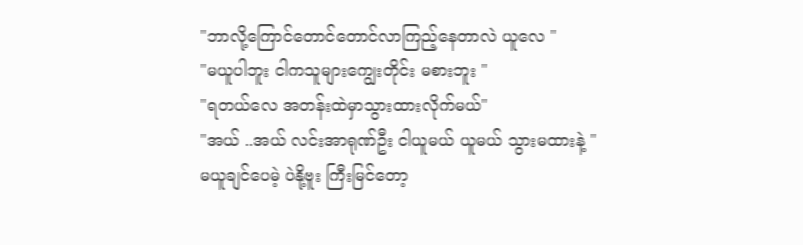"ဘာလို့ကြောင်တောင်တောင်လာကြည့်နေတာလဲ ယူလေ "
"မယူပါဘူး ငါကသူများကျွေးတိုင်း မစားဘူး "
"ရတယ်လေ အတန်းထဲမှာသွားထားလိုက်မယ်"
"အယ် ..အယ် လင်းအာရုဏ်ဦး ငါယူမယ် ယူမယ် သွားမထားနဲ့ "
မယူချင်ပေမဲ့ ပဲနို့ဗူး ကြီးမြင်တော့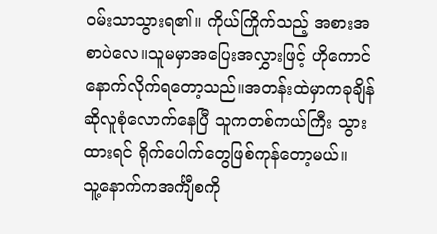၀မ်းသာသွားရ၏။ ကိုယ်ကြိုက်သည့် အစားအစာပဲလေ။သူမမှာအပြေးအလွှားဖြင့် ဟိုကောင်နောက်လိုက်ရတော့သည်။အတန်းထဲမှာကခုချိန်ဆိုလူစုံလောက်နေပြီ သူကတစ်ကယ်ကြီး သွားထားရင် ရိုက်ပေါက်တွေဖြစ်ကုန်တော့မယ်။
သူ့နောက်ကအင်္ကျီစကို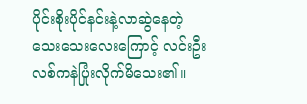ပိုင်းစိုးပိုင်နင်းနဲ့လာဆွဲနေတဲ့သေးသေးလေးကြောင့် လင်းဦး လစ်ကနဲပြုံးလိုက်မိသေး၏။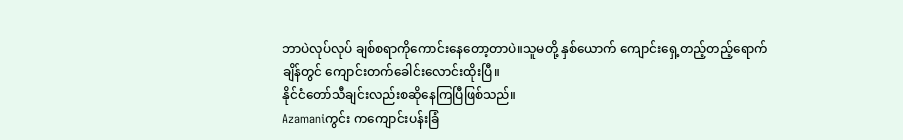ဘာပဲလုပ်လုပ် ချစ်စရာကိုကောင်းနေတော့တာပဲ။သူမတို့ နှစ်ယောက် ကျောင်းရှေ့တည့်တည့်ရောက်ချိန်တွင် ကျောင်းတက်ခေါင်းလောင်းထိုးပြီ။
နိုင်ငံတော်သီချင်းလည်းစဆိုနေကြပြီဖြစ်သည်။
Azamaniကွင်း ကကျောင်းပန်းခြံ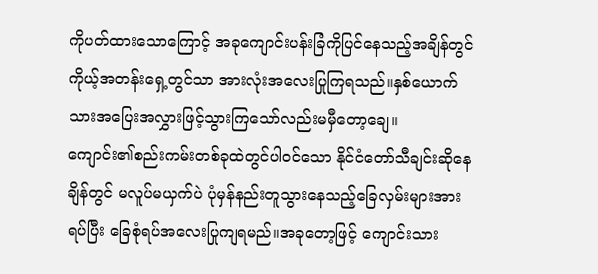ကိုပတ်ထားသောကြောင့် အခုကျောင်းပန်းခြံကိုပြင်နေသည့်အချိန်တွင် ကိုယ့်အတန်းရှေ့တွင်သာ အားလုံးအလေးပြုကြရသည်။နှစ်ယောက်သားအပြေးအလွှားဖြင့်သွားကြသော်လည်းမမှီတော့ချေ။
ကျောင်း၏စည်းကမ်းတစ်ခုထဲတွင်ပါ၀င်သော နိုင်ငံတော်သီချင်းဆိုနေချိန်တွင် မလူပ်မယှက်ပဲ ပုံမှန်နည်းတူသွားနေသည့်ခြေလှမ်းများအားရပ်ပြီး ခြေစုံရပ်အလေးပြုကျရမည်။အခုတော့ဖြင့် ကျောင်းသား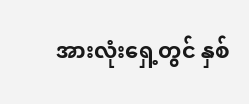အားလုံးရှေ့တွင် နှစ်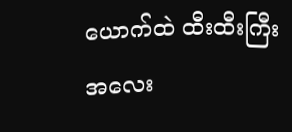ယောက်ထဲ ထီးထီးကြီးအလေး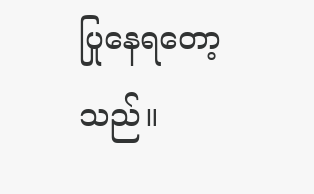ပြုနေရတော့သည်။